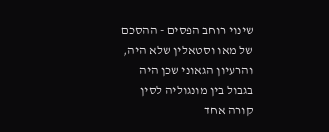שינוי רוחב הפסים - ההסכם של מאו וסטאלין שלא היה, והרעיון הגאוני שכן היה
בגבול בין מונגוליה לסין קורה אחד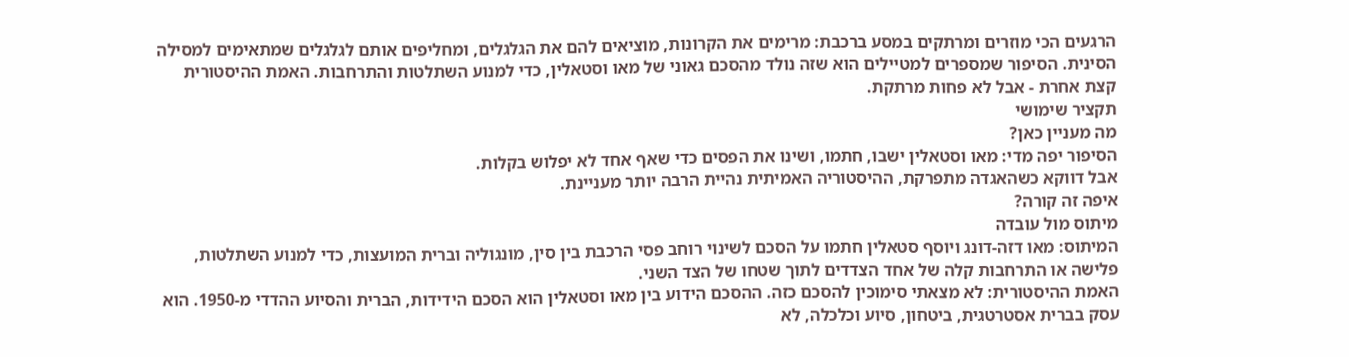הרגעים הכי מוזרים ומרתקים במסע ברכבת: מרימים את הקרונות, מוציאים להם את הגלגלים, ומחליפים אותם לגלגלים שמתאימים למסילה הסינית. הסיפור שמספרים למטיילים הוא שזה נולד מהסכם גאוני של מאו וסטאלין, כדי למנוע השתלטות והתרחבות. האמת ההיסטורית קצת אחרת - אבל לא פחות מרתקת.
תקציר שימושי
מה מעניין כאן?
הסיפור יפה מדי: מאו וסטאלין ישבו, חתמו, ושינו את הפסים כדי שאף אחד לא יפלוש בקלות.
אבל דווקא כשהאגדה מתפרקת, ההיסטוריה האמיתית נהיית הרבה יותר מעניינת.
איפה זה קורה?
מיתוס מול עובדה
המיתוס: מאו דזה-דונג ויוסף סטאלין חתמו על הסכם לשינוי רוחב פסי הרכבת בין סין, מונגוליה וברית המועצות, כדי למנוע השתלטות, פלישה או התרחבות קלה של אחד הצדדים לתוך שטחו של הצד השני.
האמת ההיסטורית: לא מצאתי סימוכין להסכם כזה. ההסכם הידוע בין מאו וסטאלין הוא הסכם הידידות, הברית והסיוע ההדדי מ-1950. הוא עסק בברית אסטרטגית, ביטחון, סיוע וכלכלה, לא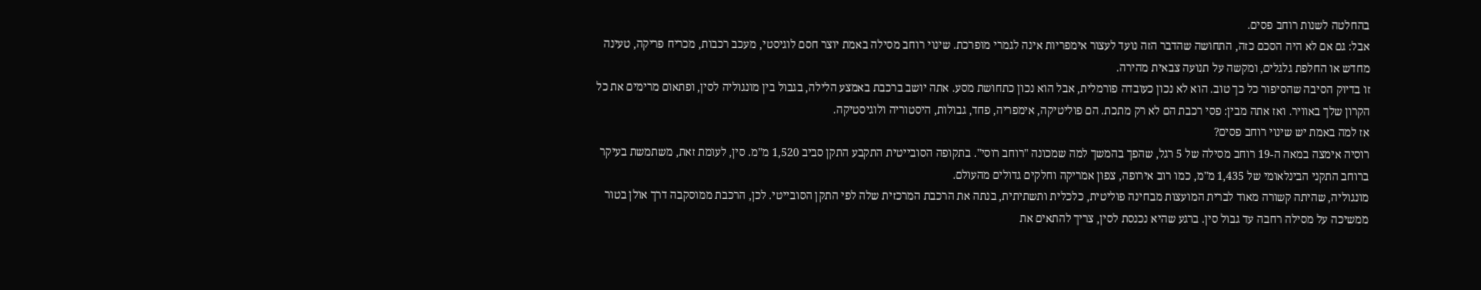בהחלטה לשנות רוחב פסים.
אבל: גם אם לא היה הסכם כזה, התחושה שהדבר הזה נועד לעצור אימפריות אינה לגמרי מופרכת. שינוי רוחב מסילה באמת יוצר חסם לוגיסטי, מעכב רכבות, מכריח פריקה, טעינה מחדש או החלפת גלגלים, ומקשה על תנועה צבאית מהירה.
זו בדיוק הסיבה שהסיפור כל כך טוב. הוא לא נכון כעובדה פורמלית, אבל הוא נכון כתחושת מסע. אתה יושב ברכבת באמצע הלילה, בגבול בין מונגוליה לסין, ופתאום מרימים את כל הקרון שלך באוויר. ואז אתה מבין: פסי רכבת הם לא רק מתכת. הם פוליטיקה, אימפריה, פחד, גבולות, היסטוריה ולוגיסטיקה.
אז למה באמת יש שינוי רוחב פסים?
רוסיה אימצה במאה ה-19 רוחב מסילה של 5 רגל, שהפך בהמשך למה שמכונה "רוחב רוסי". בתקופה הסובייטית התקבע התקן סביב 1,520 מ"מ. סין, לעומת זאת, משתמשת בעיקר ברוחב התקני הבינלאומי של 1,435 מ"מ, כמו רוב אירופה, צפון אמריקה וחלקים גדולים מהעולם.
מונגוליה, שהיתה קשורה מאוד לברית המועצות מבחינה פוליטית, כלכלית ותשתיתית, בנתה את הרכבת המרכזית שלה לפי התקן הסובייטי. לכן, הרכבת ממוסקבה דרך אולן בטור ממשיכה על מסילה רחבה עד גבול סין. ברגע שהיא נכנסת לסין, צריך להתאים את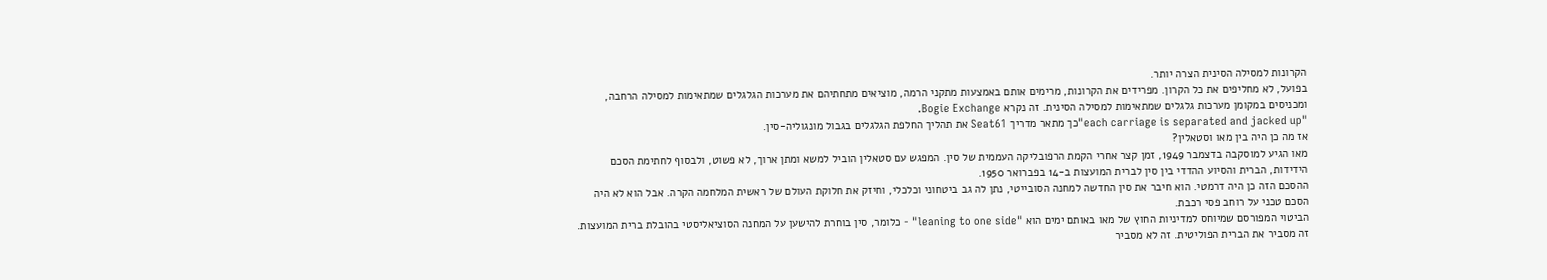הקרונות למסילה הסינית הצרה יותר.
בפועל, לא מחליפים את כל הקרון. מפרידים את הקרונות, מרימים אותם באמצעות מתקני הרמה, מוציאים מתחתיהם את מערכות הגלגלים שמתאימות למסילה הרחבה, ומכניסים במקומן מערכות גלגלים שמתאימות למסילה הסינית. זה נקרא Bogie Exchange.
"each carriage is separated and jacked up"כך מתאר מדריך Seat61 את תהליך החלפת הגלגלים בגבול מונגוליה-סין.
אז מה כן היה בין מאו וסטאלין?
מאו הגיע למוסקבה בדצמבר 1949, זמן קצר אחרי הקמת הרפובליקה העממית של סין. המפגש עם סטאלין הוביל למשא ומתן ארוך, לא פשוט, ולבסוף לחתימת הסכם הידידות, הברית והסיוע ההדדי בין סין לברית המועצות ב-14 בפברואר 1950.
ההסכם הזה כן היה דרמטי. הוא חיבר את סין החדשה למחנה הסובייטי, נתן לה גב ביטחוני וכלכלי, וחיזק את חלוקת העולם של ראשית המלחמה הקרה. אבל הוא לא היה הסכם טכני על רוחב פסי רכבת.
הביטוי המפורסם שמיוחס למדיניות החוץ של מאו באותם ימים הוא "leaning to one side" - כלומר, סין בוחרת להישען על המחנה הסוציאליסטי בהובלת ברית המועצות. זה מסביר את הברית הפוליטית. זה לא מסביר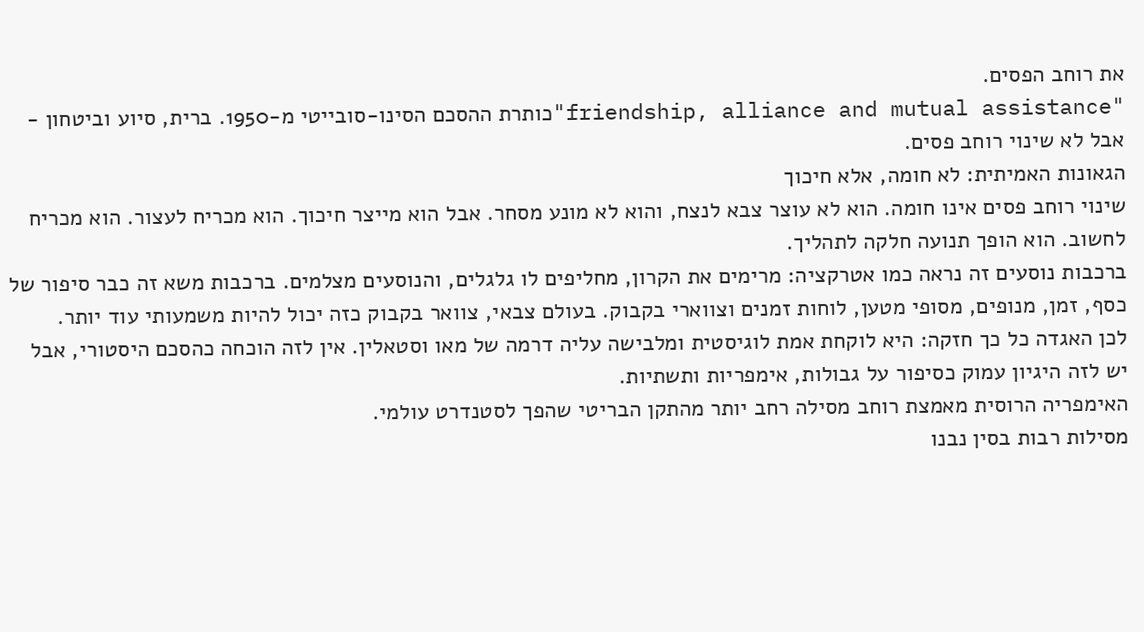את רוחב הפסים.
"friendship, alliance and mutual assistance"כותרת ההסכם הסינו-סובייטי מ-1950. ברית, סיוע וביטחון - אבל לא שינוי רוחב פסים.
הגאונות האמיתית: לא חומה, אלא חיכוך
שינוי רוחב פסים אינו חומה. הוא לא עוצר צבא לנצח, והוא לא מונע מסחר. אבל הוא מייצר חיכוך. הוא מכריח לעצור. הוא מכריח לחשוב. הוא הופך תנועה חלקה לתהליך.
ברכבות נוסעים זה נראה כמו אטרקציה: מרימים את הקרון, מחליפים לו גלגלים, והנוסעים מצלמים. ברכבות משא זה כבר סיפור של כסף, זמן, מנופים, מסופי מטען, לוחות זמנים וצווארי בקבוק. בעולם צבאי, צוואר בקבוק כזה יכול להיות משמעותי עוד יותר.
לכן האגדה כל כך חזקה: היא לוקחת אמת לוגיסטית ומלבישה עליה דרמה של מאו וסטאלין. אין לזה הוכחה כהסכם היסטורי, אבל יש לזה היגיון עמוק כסיפור על גבולות, אימפריות ותשתיות.
האימפריה הרוסית מאמצת רוחב מסילה רחב יותר מהתקן הבריטי שהפך לסטנדרט עולמי.
מסילות רבות בסין נבנו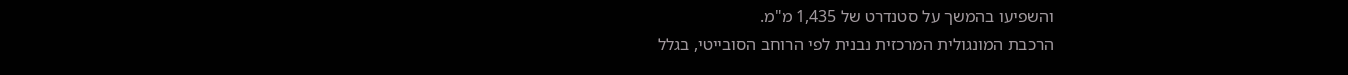והשפיעו בהמשך על סטנדרט של 1,435 מ"מ.
הרכבת המונגולית המרכזית נבנית לפי הרוחב הסובייטי, בגלל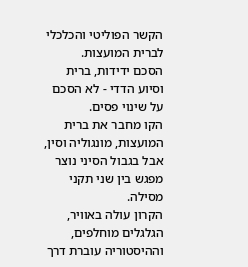הקשר הפוליטי והכלכלי לברית המועצות.
הסכם ידידות, ברית וסיוע הדדי - לא הסכם על שינוי פסים.
הקו מחבר את ברית המועצות, מונגוליה וסין, אבל בגבול הסיני נוצר מפגש בין שני תקני מסילה.
הקרון עולה באוויר, הגלגלים מוחלפים, וההיסטוריה עוברת דרך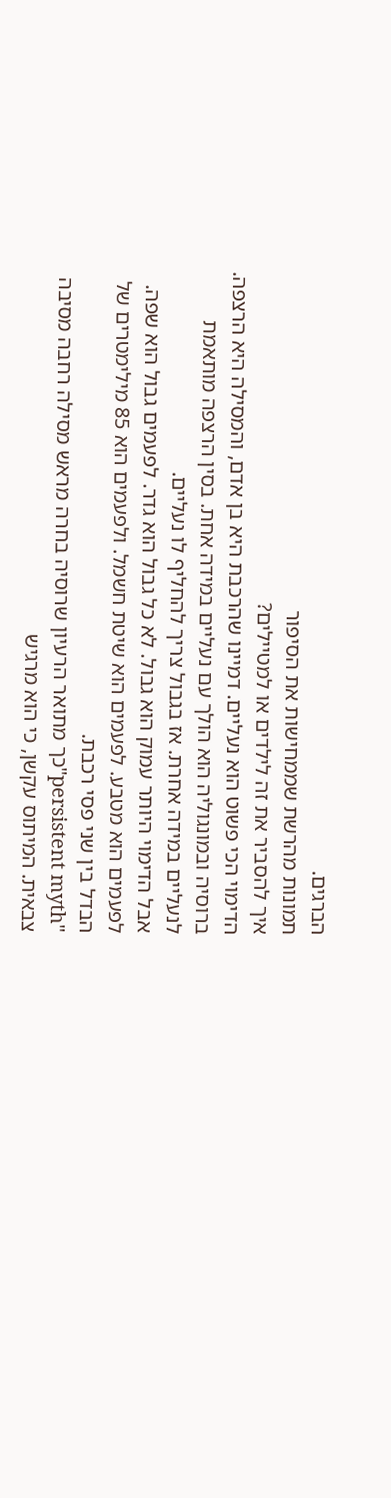הברגים.
תמונות מהרשת שממחישות את הסיפור
איך להסביר את זה לילדים או למטיילים?
הדימוי הכי פשוט הוא נעליים. דמיינו שהרכבת היא בן אדם, והמסילה היא הרצפה. ברוסיה ובמונגוליה הוא הולך עם נעליים במידה אחת. בסין הרצפה מותאמת לנעליים במידה אחרת. אז בגבול צריך להחליף לו נעליים.
אבל הדימוי היותר עמוק הוא גבול. לא כל גבול הוא גדר. לפעמים גבול הוא שפה. לפעמים הוא מטבע. לפעמים הוא שיטת חשמל. ולפעמים הוא 85 מילימטרים של הבדל בין שני פסי רכבת.
"persistent myth"כך מתואר הרעיון שרוסיה בחרה מראש מסילה רחבה מסיבה צבאית. המיתוס עקשן, כי הוא מרגיש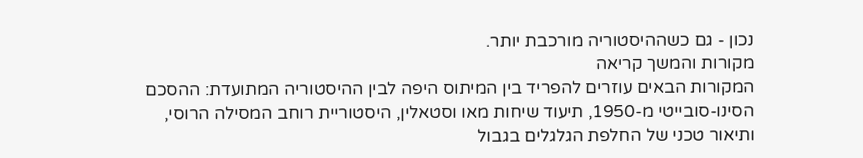נכון - גם כשההיסטוריה מורכבת יותר.
מקורות והמשך קריאה
המקורות הבאים עוזרים להפריד בין המיתוס היפה לבין ההיסטוריה המתועדת: ההסכם הסינו-סובייטי מ-1950, תיעוד שיחות מאו וסטאלין, היסטוריית רוחב המסילה הרוסי, ותיאור טכני של החלפת הגלגלים בגבול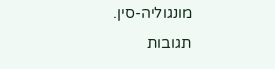מונגוליה-סין.
תגובות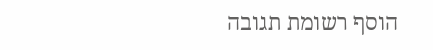הוסף רשומת תגובה